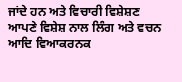ਜਾਂਦੇ ਹਨ ਅਤੇ ਵਿਚਾਰੀ ਵਿਸ਼ੇਸ਼ਣ ਆਪਣੇ ਵਿਸ਼ੇਸ਼ ਨਾਲ ਲਿੰਗ ਅਤੇ ਵਚਨ ਆਦਿ ਵਿਆਕਰਨਕ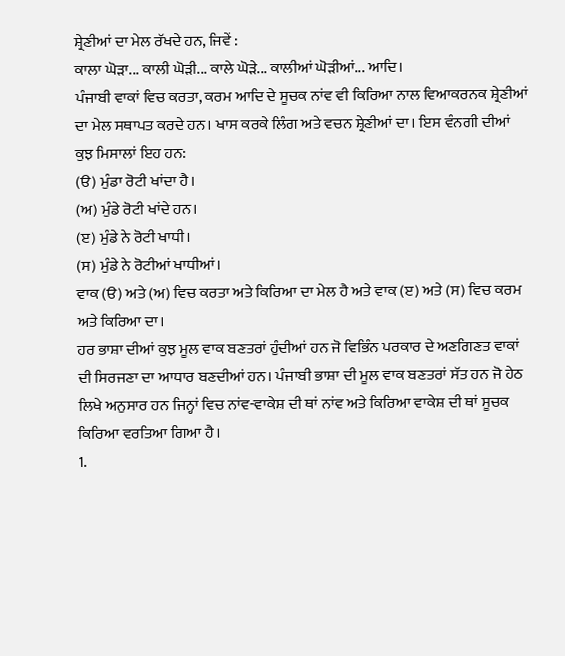ਸ਼੍ਰੇਣੀਆਂ ਦਾ ਮੇਲ ਰੱਖਦੇ ਹਨ, ਜਿਵੇਂ :
ਕਾਲਾ ਘੋੜਾ... ਕਾਲੀ ਘੋੜੀ... ਕਾਲੇ ਘੋੜੇ... ਕਾਲੀਆਂ ਘੋੜੀਆਂ... ਆਦਿ।
ਪੰਜਾਬੀ ਵਾਕਾਂ ਵਿਚ ਕਰਤਾ, ਕਰਮ ਆਦਿ ਦੇ ਸੂਚਕ ਨਾਂਵ ਵੀ ਕਿਰਿਆ ਨਾਲ ਵਿਆਕਰਨਕ ਸ਼੍ਰੇਣੀਆਂ ਦਾ ਮੇਲ ਸਥਾਪਤ ਕਰਦੇ ਹਨ। ਖਾਸ ਕਰਕੇ ਲਿੰਗ ਅਤੇ ਵਚਨ ਸ਼੍ਰੇਣੀਆਂ ਦਾ। ਇਸ ਵੰਨਗੀ ਦੀਆਂ ਕੁਝ ਮਿਸਾਲਾਂ ਇਹ ਹਨ:
(ੳ) ਮੁੰਡਾ ਰੋਟੀ ਖਾਂਦਾ ਹੈ।
(ਅ) ਮੁੰਡੇ ਰੋਟੀ ਖਾਂਦੇ ਹਨ।
(ੲ) ਮੁੰਡੇ ਨੇ ਰੋਟੀ ਖਾਧੀ।
(ਸ) ਮੁੰਡੇ ਨੇ ਰੋਟੀਆਂ ਖਾਧੀਆਂ।
ਵਾਕ (ੳ) ਅਤੇ (ਅ) ਵਿਚ ਕਰਤਾ ਅਤੇ ਕਿਰਿਆ ਦਾ ਮੇਲ ਹੈ ਅਤੇ ਵਾਕ (ੲ) ਅਤੇ (ਸ) ਵਿਚ ਕਰਮ ਅਤੇ ਕਿਰਿਆ ਦਾ।
ਹਰ ਭਾਸ਼ਾ ਦੀਆਂ ਕੁਝ ਮੂਲ ਵਾਕ ਬਣਤਰਾਂ ਹੁੰਦੀਆਂ ਹਨ ਜੋ ਵਿਭਿੰਨ ਪਰਕਾਰ ਦੇ ਅਣਗਿਣਤ ਵਾਕਾਂ ਦੀ ਸਿਰਜਣਾ ਦਾ ਆਧਾਰ ਬਣਦੀਆਂ ਹਨ। ਪੰਜਾਬੀ ਭਾਸ਼ਾ ਦੀ ਮੂਲ ਵਾਕ ਬਣਤਰਾਂ ਸੱਤ ਹਨ ਜੋ ਹੇਠ ਲਿਖੇ ਅਨੁਸਾਰ ਹਨ ਜਿਨ੍ਹਾਂ ਵਿਚ ਨਾਂਵ-ਵਾਕੇਸ਼ ਦੀ ਥਾਂ ਨਾਂਵ ਅਤੇ ਕਿਰਿਆ ਵਾਕੇਸ਼ ਦੀ ਥਾਂ ਸੂਚਕ ਕਿਰਿਆ ਵਰਤਿਆ ਗਿਆ ਹੈ।
1.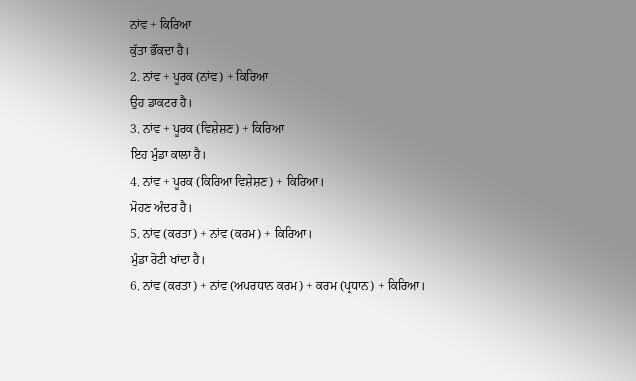ਨਾਂਵ + ਕਿਰਿਆ
ਕੁੱਤਾ ਭੌਂਕਦਾ ਹੈ।
2. ਨਾਂਵ + ਪੂਰਕ (ਨਾਂਵ) + ਕਿਰਿਆ
ਉਹ ਡਾਕਟਰ ਹੈ।
3. ਨਾਂਵ + ਪੂਰਕ (ਵਿਸ਼ੇਸ਼ਣ) + ਕਿਰਿਆ
ਇਹ ਮੁੰਡਾ ਕਾਲਾ ਹੈ।
4. ਨਾਂਵ + ਪੂਰਕ (ਕਿਰਿਆ ਵਿਸ਼ੇਸ਼ਣ) + ਕਿਰਿਆ।
ਮੋਹਣ ਅੰਦਰ ਹੈ।
5. ਨਾਂਵ (ਕਰਤਾ) + ਨਾਂਵ (ਕਰਮ) + ਕਿਰਿਆ।
ਮੁੰਡਾ ਰੋਟੀ ਖਾਂਦਾ ਹੈ।
6. ਨਾਂਵ (ਕਰਤਾ) + ਨਾਂਵ (ਅਪਰਧਾਨ ਕਰਮ) + ਕਰਮ (ਪ੍ਰਧਾਨ) + ਕਿਰਿਆ।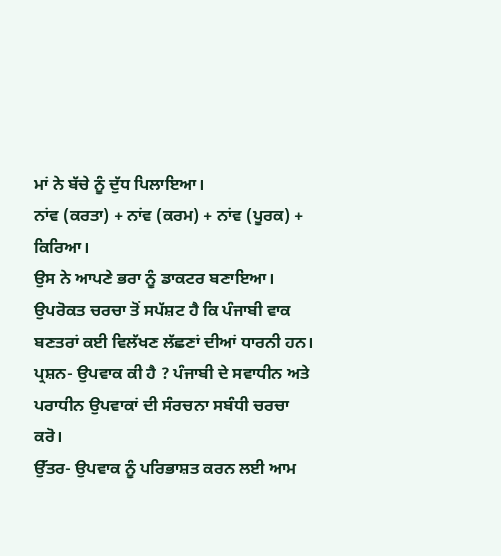ਮਾਂ ਨੇ ਬੱਚੇ ਨੂੰ ਦੁੱਧ ਪਿਲਾਇਆ।
ਨਾਂਵ (ਕਰਤਾ) + ਨਾਂਵ (ਕਰਮ) + ਨਾਂਵ (ਪੂਰਕ) + ਕਿਰਿਆ।
ਉਸ ਨੇ ਆਪਣੇ ਭਰਾ ਨੂੰ ਡਾਕਟਰ ਬਣਾਇਆ।
ਉਪਰੋਕਤ ਚਰਚਾ ਤੋਂ ਸਪੱਸ਼ਟ ਹੈ ਕਿ ਪੰਜਾਬੀ ਵਾਕ ਬਣਤਰਾਂ ਕਈ ਵਿਲੱਖਣ ਲੱਛਣਾਂ ਦੀਆਂ ਧਾਰਨੀ ਹਨ।
ਪ੍ਰਸ਼ਨ- ਉਪਵਾਕ ਕੀ ਹੈ ? ਪੰਜਾਬੀ ਦੇ ਸਵਾਧੀਨ ਅਤੇ ਪਰਾਧੀਨ ਉਪਵਾਕਾਂ ਦੀ ਸੰਰਚਨਾ ਸਬੰਧੀ ਚਰਚਾ ਕਰੋ।
ਉੱਤਰ- ਉਪਵਾਕ ਨੂੰ ਪਰਿਭਾਸ਼ਤ ਕਰਨ ਲਈ ਆਮ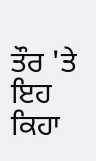ਤੌਰ 'ਤੇ ਇਹ ਕਿਹਾ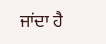ਜਾਂਦਾ ਹੈ